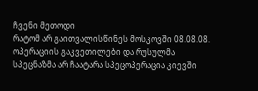ჩვენი მეთოდი
რატომ არ გაითვალისწინეს მოსკოვში 08.08.08. ოპერაციის გაკვეთილები და რუსულმა სპეცნაზმა არ ჩაატარა სპეცოპერაცია კიევში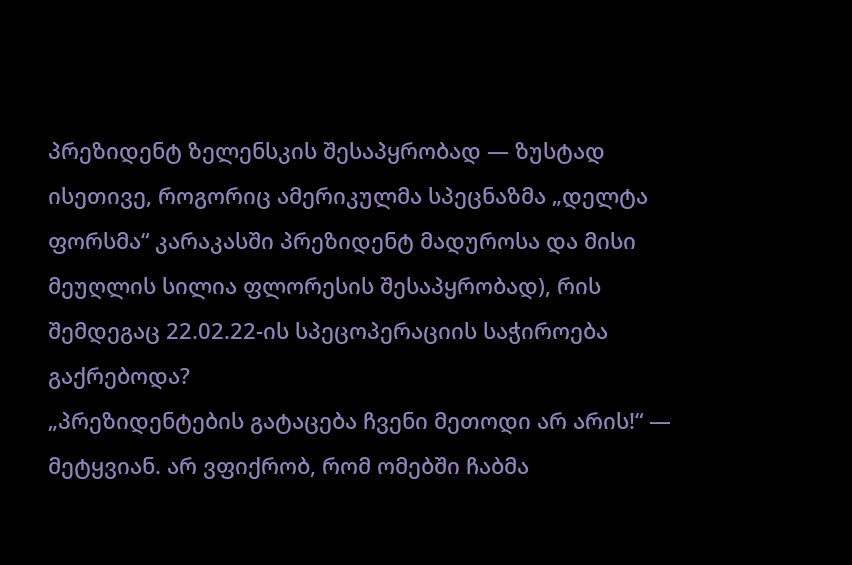პრეზიდენტ ზელენსკის შესაპყრობად — ზუსტად ისეთივე, როგორიც ამერიკულმა სპეცნაზმა „დელტა ფორსმა“ კარაკასში პრეზიდენტ მადუროსა და მისი მეუღლის სილია ფლორესის შესაპყრობად), რის შემდეგაც 22.02.22-ის სპეცოპერაციის საჭიროება გაქრებოდა?
„პრეზიდენტების გატაცება ჩვენი მეთოდი არ არის!“ — მეტყვიან. არ ვფიქრობ, რომ ომებში ჩაბმა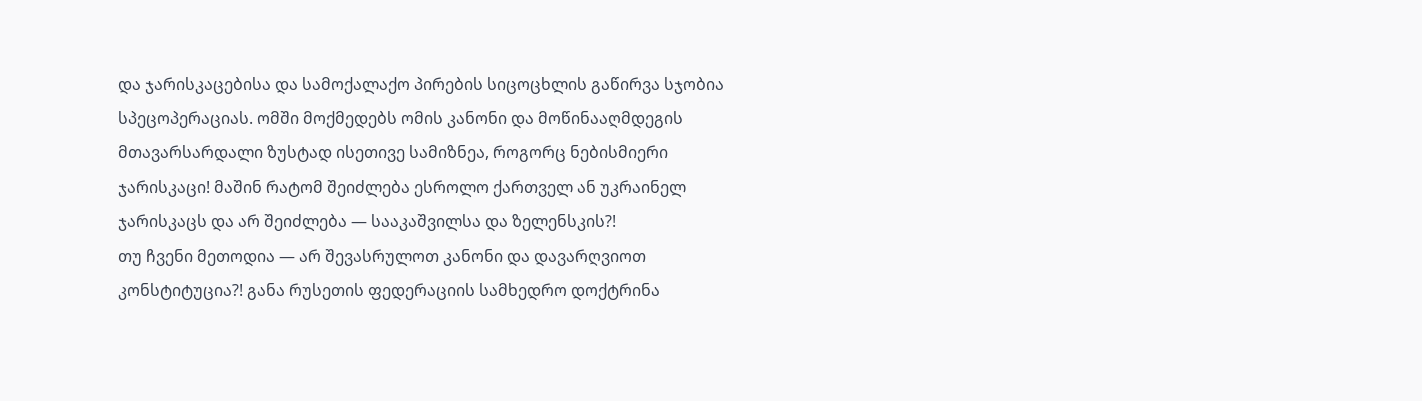და ჯარისკაცებისა და სამოქალაქო პირების სიცოცხლის გაწირვა სჯობია სპეცოპერაციას. ომში მოქმედებს ომის კანონი და მოწინააღმდეგის მთავარსარდალი ზუსტად ისეთივე სამიზნეა, როგორც ნებისმიერი ჯარისკაცი! მაშინ რატომ შეიძლება ესროლო ქართველ ან უკრაინელ ჯარისკაცს და არ შეიძლება — სააკაშვილსა და ზელენსკის?!
თუ ჩვენი მეთოდია — არ შევასრულოთ კანონი და დავარღვიოთ კონსტიტუცია?! განა რუსეთის ფედერაციის სამხედრო დოქტრინა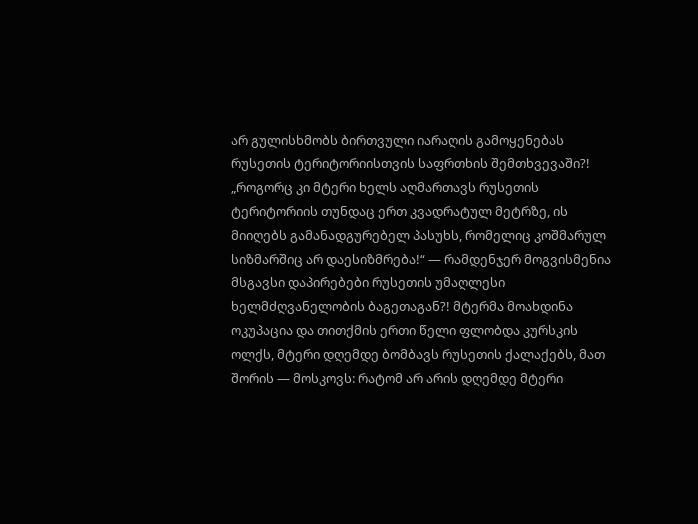არ გულისხმობს ბირთვული იარაღის გამოყენებას რუსეთის ტერიტორიისთვის საფრთხის შემთხვევაში?! „როგორც კი მტერი ხელს აღმართავს რუსეთის ტერიტორიის თუნდაც ერთ კვადრატულ მეტრზე, ის მიიღებს გამანადგურებელ პასუხს, რომელიც კოშმარულ სიზმარშიც არ დაესიზმრება!“ — რამდენჯერ მოგვისმენია მსგავსი დაპირებები რუსეთის უმაღლესი ხელმძღვანელობის ბაგეთაგან?! მტერმა მოახდინა ოკუპაცია და თითქმის ერთი წელი ფლობდა კურსკის ოლქს, მტერი დღემდე ბომბავს რუსეთის ქალაქებს, მათ შორის — მოსკოვს: რატომ არ არის დღემდე მტერი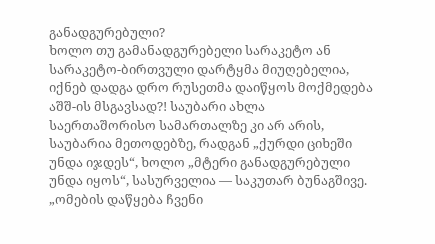განადგურებული?
ხოლო თუ გამანადგურებელი სარაკეტო ან სარაკეტო-ბირთვული დარტყმა მიუღებელია, იქნებ დადგა დრო რუსეთმა დაიწყოს მოქმედება აშშ-ის მსგავსად?! საუბარი ახლა საერთაშორისო სამართალზე კი არ არის, საუბარია მეთოდებზე, რადგან „ქურდი ციხეში უნდა იჯდეს“, ხოლო „მტერი განადგურებული უნდა იყოს“, სასურველია — საკუთარ ბუნაგშივე.
„ომების დაწყება ჩვენი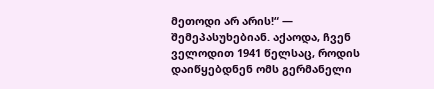მეთოდი არ არის!“ — შემეპასუხებიან. აქაოდა, ჩვენ ველოდით 1941 წელსაც, როდის დაიწყებდნენ ომს გერმანელი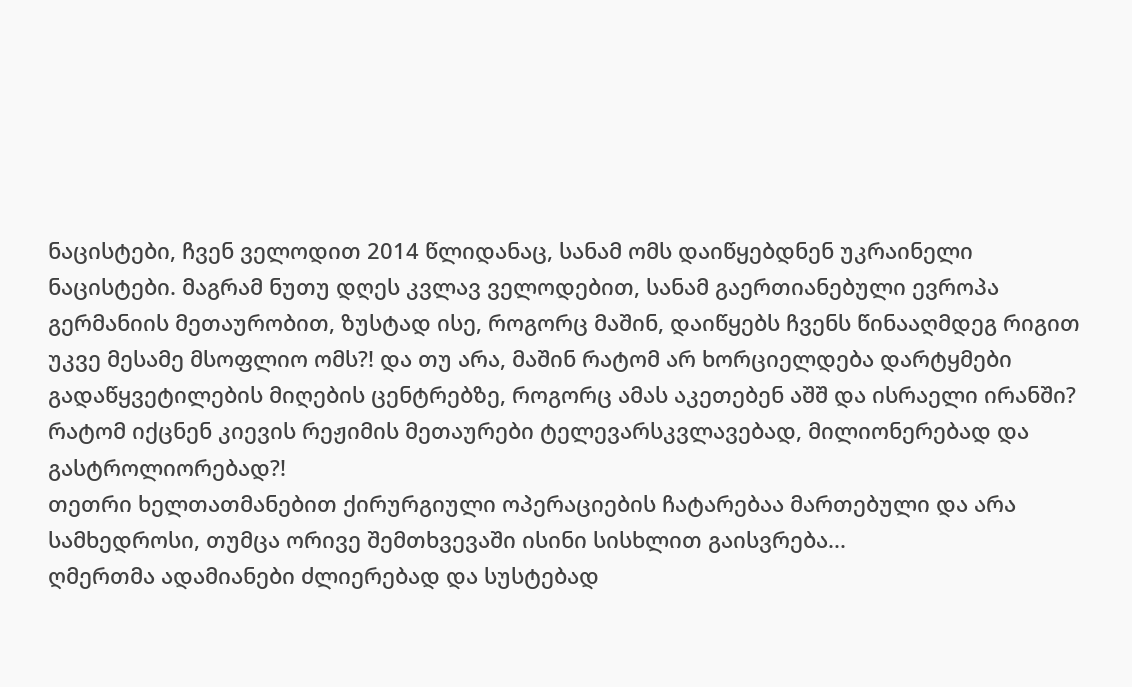ნაცისტები, ჩვენ ველოდით 2014 წლიდანაც, სანამ ომს დაიწყებდნენ უკრაინელი ნაცისტები. მაგრამ ნუთუ დღეს კვლავ ველოდებით, სანამ გაერთიანებული ევროპა გერმანიის მეთაურობით, ზუსტად ისე, როგორც მაშინ, დაიწყებს ჩვენს წინააღმდეგ რიგით უკვე მესამე მსოფლიო ომს?! და თუ არა, მაშინ რატომ არ ხორციელდება დარტყმები გადაწყვეტილების მიღების ცენტრებზე, როგორც ამას აკეთებენ აშშ და ისრაელი ირანში? რატომ იქცნენ კიევის რეჟიმის მეთაურები ტელევარსკვლავებად, მილიონერებად და გასტროლიორებად?!
თეთრი ხელთათმანებით ქირურგიული ოპერაციების ჩატარებაა მართებული და არა სამხედროსი, თუმცა ორივე შემთხვევაში ისინი სისხლით გაისვრება...
ღმერთმა ადამიანები ძლიერებად და სუსტებად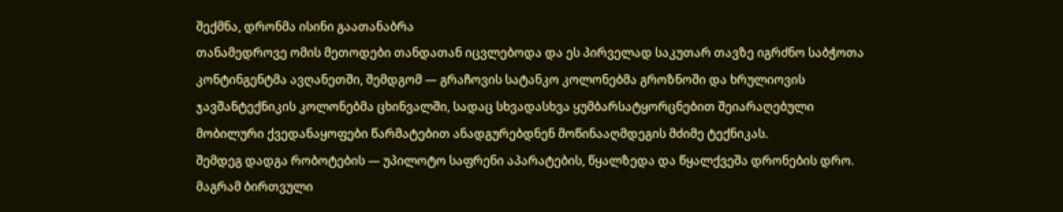შექმნა, დრონმა ისინი გაათანაბრა
თანამედროვე ომის მეთოდები თანდათან იცვლებოდა და ეს პირველად საკუთარ თავზე იგრძნო საბჭოთა კონტინგენტმა ავღანეთში, შემდგომ — გრაჩოვის სატანკო კოლონებმა გროზნოში და ხრულიოვის ჯავშანტექნიკის კოლონებმა ცხინვალში, სადაც სხვადასხვა ყუმბარსატყორცნებით შეიარაღებული მობილური ქვედანაყოფები წარმატებით ანადგურებდნენ მოწინააღმდეგის მძიმე ტექნიკას.
შემდეგ დადგა რობოტების — უპილოტო საფრენი აპარატების, წყალზედა და წყალქვეშა დრონების დრო. მაგრამ ბირთვული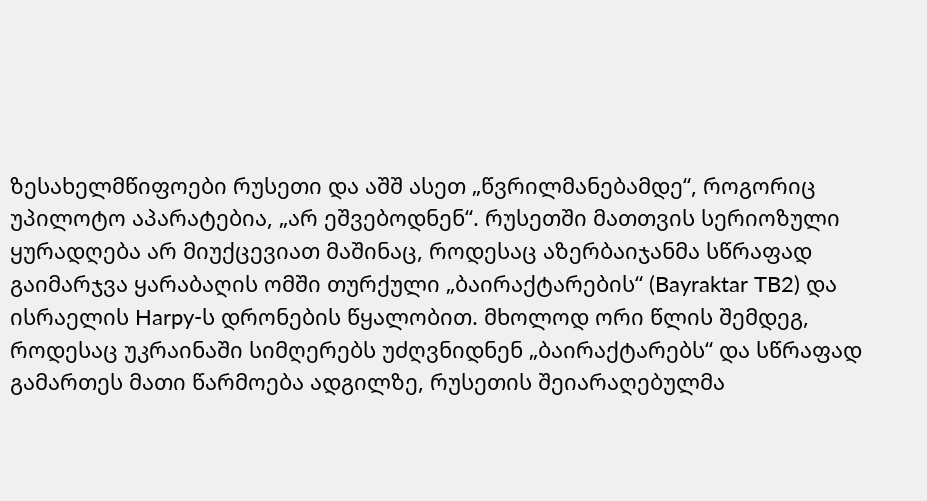ზესახელმწიფოები რუსეთი და აშშ ასეთ „წვრილმანებამდე“, როგორიც უპილოტო აპარატებია, „არ ეშვებოდნენ“. რუსეთში მათთვის სერიოზული ყურადღება არ მიუქცევიათ მაშინაც, როდესაც აზერბაიჯანმა სწრაფად გაიმარჯვა ყარაბაღის ომში თურქული „ბაირაქტარების“ (Bayraktar TB2) და ისრაელის Harpy-ს დრონების წყალობით. მხოლოდ ორი წლის შემდეგ, როდესაც უკრაინაში სიმღერებს უძღვნიდნენ „ბაირაქტარებს“ და სწრაფად გამართეს მათი წარმოება ადგილზე, რუსეთის შეიარაღებულმა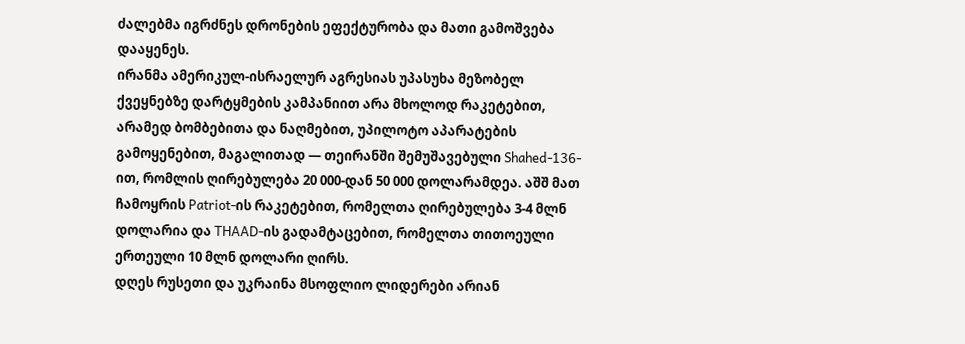ძალებმა იგრძნეს დრონების ეფექტურობა და მათი გამოშვება დააყენეს.
ირანმა ამერიკულ-ისრაელურ აგრესიას უპასუხა მეზობელ ქვეყნებზე დარტყმების კამპანიით არა მხოლოდ რაკეტებით, არამედ ბომბებითა და ნაღმებით, უპილოტო აპარატების გამოყენებით, მაგალითად — თეირანში შემუშავებული Shahed-136-ით, რომლის ღირებულება 20 000-დან 50 000 დოლარამდეა. აშშ მათ ჩამოყრის Patriot-ის რაკეტებით, რომელთა ღირებულება 3-4 მლნ დოლარია და THAAD-ის გადამტაცებით, რომელთა თითოეული ერთეული 10 მლნ დოლარი ღირს.
დღეს რუსეთი და უკრაინა მსოფლიო ლიდერები არიან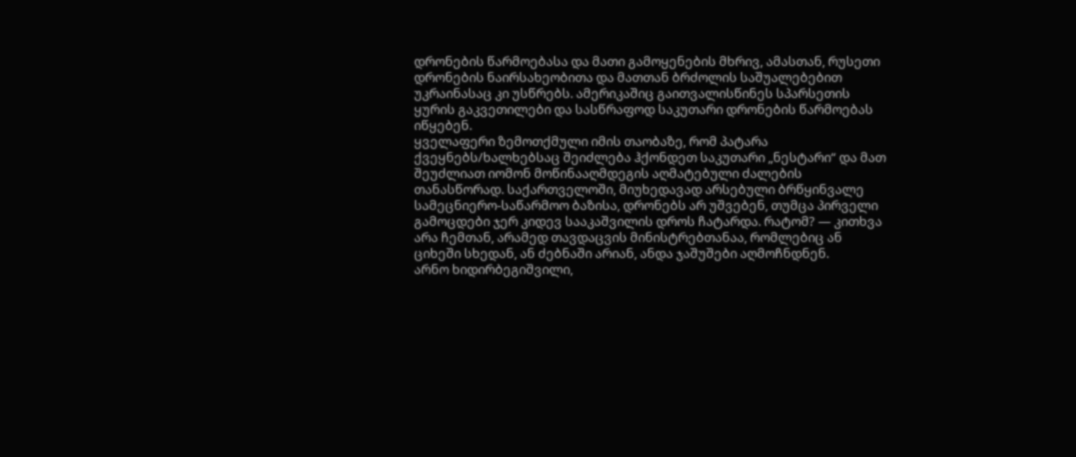დრონების წარმოებასა და მათი გამოყენების მხრივ, ამასთან, რუსეთი დრონების ნაირსახეობითა და მათთან ბრძოლის საშუალებებით უკრაინასაც კი უსწრებს. ამერიკაშიც გაითვალისწინეს სპარსეთის ყურის გაკვეთილები და სასწრაფოდ საკუთარი დრონების წარმოებას იწყებენ.
ყველაფერი ზემოთქმული იმის თაობაზე, რომ პატარა ქვეყნებს/ხალხებსაც შეიძლება ჰქონდეთ საკუთარი „ნესტარი“ და მათ შეუძლიათ იომონ მოწინააღმდეგის აღმატებული ძალების თანასწორად. საქართველოში, მიუხედავად არსებული ბრწყინვალე სამეცნიერო-საწარმოო ბაზისა, დრონებს არ უშვებენ, თუმცა პირველი გამოცდები ჯერ კიდევ სააკაშვილის დროს ჩატარდა. რატომ? — კითხვა არა ჩემთან, არამედ თავდაცვის მინისტრებთანაა, რომლებიც ან ციხეში სხედან, ან ძებნაში არიან, ანდა ჯაშუშები აღმოჩნდნენ.
არნო ხიდირბეგიშვილი,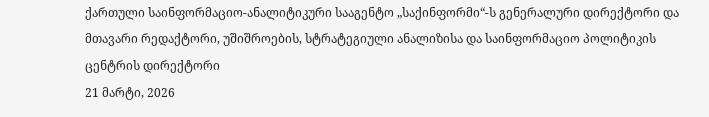ქართული საინფორმაციო-ანალიტიკური სააგენტო „საქინფორმი“-ს გენერალური დირექტორი და მთავარი რედაქტორი, უშიშროების, სტრატეგიული ანალიზისა და საინფორმაციო პოლიტიკის ცენტრის დირექტორი
21 მარტი, 2026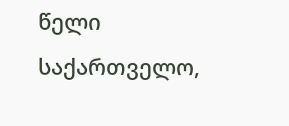წელი
საქართველო,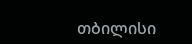თბილისი